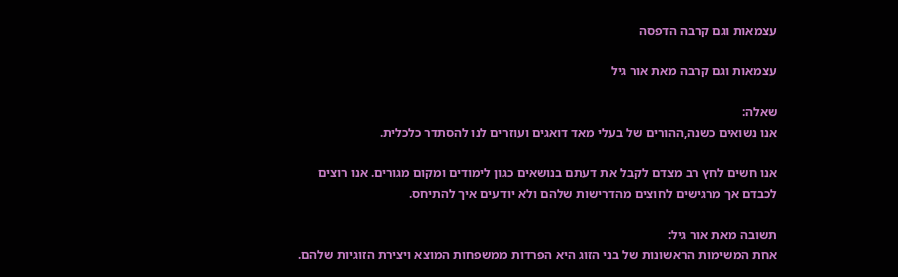עצמאות וגם קרבה הדפסה

עצמאות וגם קרבה מאת אור גיל

שאלה:
אנו נשואים כשנה,ההורים של בעלי מאד דואגים ועוזרים לנו להסתדר כלכלית.

אנו חשים לחץ רב מצדם לקבל את דעתם בנושאים כגון לימודים ומקום מגורים. אנו רוצים לכבדם אך מרגישים לחוצים מהדרישות שלהם ולא יודעים איך להתיחס.

תשובה מאת אור גיל:
אחת המשימות הראשונות של בני הזוג היא הפרדות ממשפחות המוצא ויצירת הזוגיות שלהם.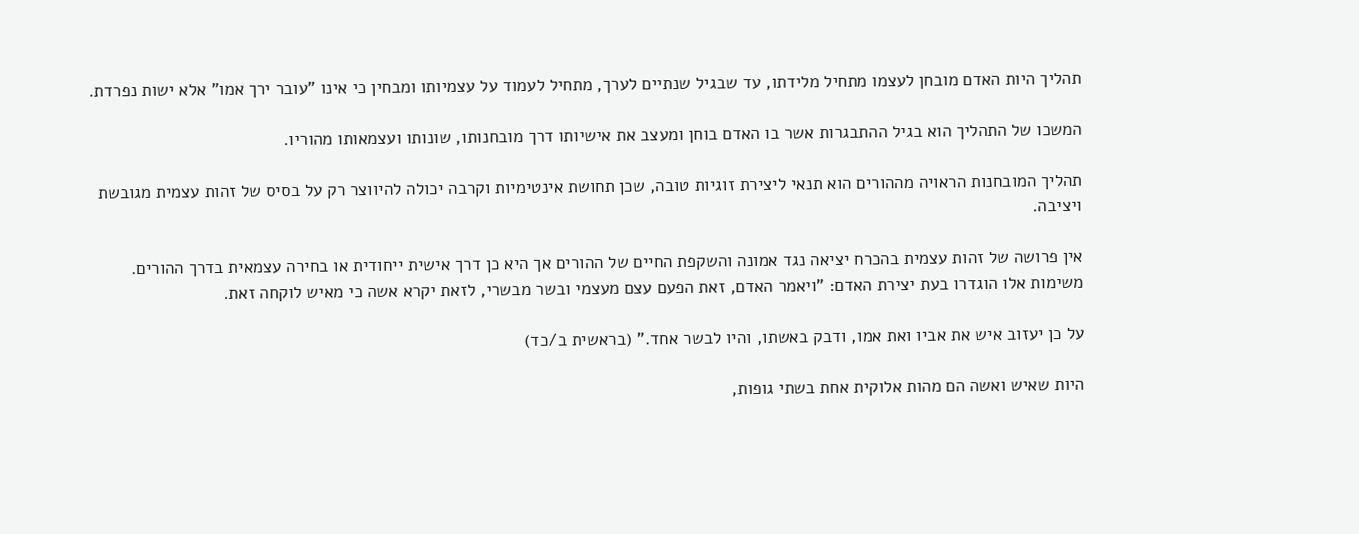תהליך היות האדם מובחן לעצמו מתחיל מלידתו, עד שבגיל שנתיים לערך, מתחיל לעמוד על עצמיותו ומבחין כי אינו "עובר ירך אמו" אלא ישות נפרדת.

המשכו של התהליך הוא בגיל ההתבגרות אשר בו האדם בוחן ומעצב את אישיותו דרך מובחנותו, שונותו ועצמאותו מהוריו.

תהליך המובחנות הראויה מההורים הוא תנאי ליצירת זוגיות טובה, שכן תחושת אינטימיות וקרבה יכולה להיווצר רק על בסיס של זהות עצמית מגובשת ויציבה.

אין פרושה של זהות עצמית בהכרח יציאה נגד אמונה והשקפת החיים של ההורים אך היא כן דרך אישית ייחודית או בחירה עצמאית בדרך ההורים.
משימות אלו הוגדרו בעת יצירת האדם: "ויאמר האדם, זאת הפעם עצם מעצמי ובשר מבשרי, לזאת יקרא אשה כי מאיש לוקחה זאת.

על כן יעזוב איש את אביו ואת אמו, ודבק באשתו, והיו לבשר אחד." (בראשית ב/כד)

היות שאיש ואשה הם מהות אלוקית אחת בשתי גופות,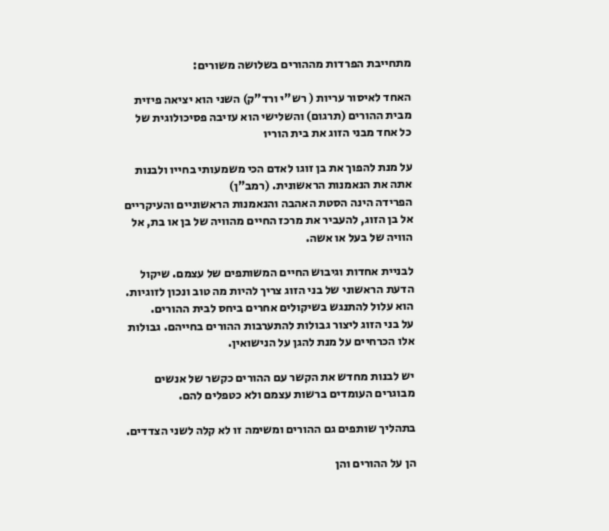מתחייבת הפרדות מההורים בשלושה משורים:

האחד לאיסור עריות ( רש"י ורד"ק) השני הוא יציאה פיזית מבית ההורים (תרגום) והשלישי הוא עזיבה פסיכולוגית של כל אחד מבני הזוג את בית הוריו

על מנת להפוך את בן זוגו לאדם הכי משמעותי בחייו ולבנות אתה את הנאמנות הראשונית. (רמב"ן)
הפרידה הינה הסטת האהבה והנאמנות הראשוניים והעיקריים אל בן הזוג, להעביר את מרכז החיים מהוויה של בן או בת, אל הוויה של בעל או אשה.

לבניית אחדות וגיבוש החיים המשותפים של עצמם. שיקול הדעת הראשוני של בני הזוג צריך להיות מה טוב ונכון לזוגיות. הוא עלול להתנגש בשיקולים אחרים ביחס לבית ההורים.
על בני הזוג ליצור גבולות להתערבות ההורים בחייהם. גבולות אלו הכרחיים על מנת להגן על הנישואין.

יש לבנות מחדש את הקשר עם ההורים כקשר של אנשים מבוגרים העומדים ברשות עצמם ולא כטפלים להם.

בתהליך שותפים גם ההורים ומשימה זו לא קלה לשני הצדדים.

הן על ההורים והן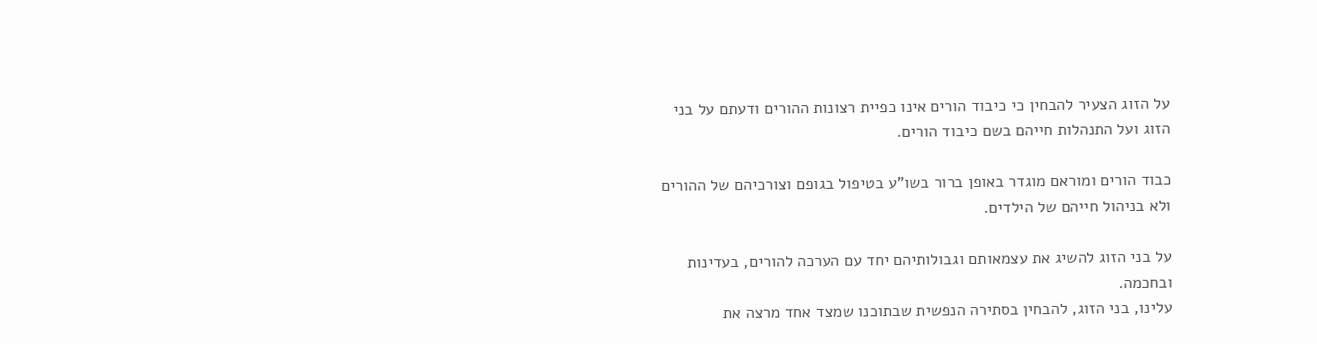על הזוג הצעיר להבחין כי כיבוד הורים אינו כפיית רצונות ההורים ודעתם על בני הזוג ועל התנהלות חייהם בשם כיבוד הורים.

כבוד הורים ומוראם מוגדר באופן ברור בשו"ע בטיפול בגופם וצורכיהם של ההורים ולא בניהול חייהם של הילדים.

על בני הזוג להשיג את עצמאותם וגבולותיהם יחד עם הערכה להורים, בעדינות ובחכמה.
עלינו, בני הזוג, להבחין בסתירה הנפשית שבתוכנו שמצד אחד מרצה את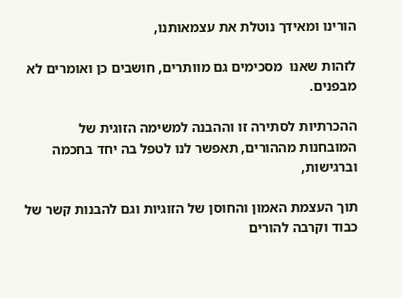הורינו ומאידך נוטלת את עצמאותנו,

לזהות שאנו  מסכימים גם מוותרים, חושבים כן ואומרים לא מבפנים.

ההכרתיות לסתירה זו וההבנה למשימה הזוגית של המובחנות מההורים, תאפשר לנו לטפל בה יחד בחכמה וברגישות,

תוך העצמת האמון והחוסן של הזוגיות וגם להבנות קשר של כבוד וקרבה להורים